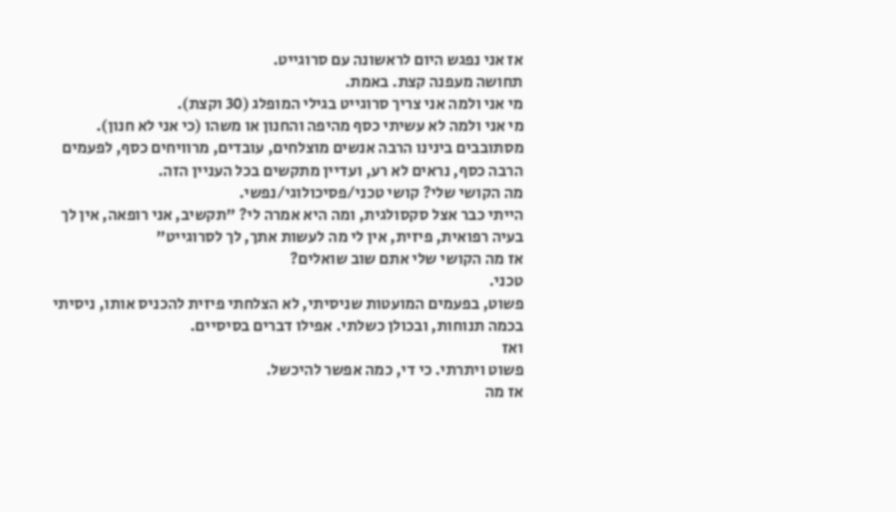אז אני נפגש היום לראשונה עם סרוגייט.
תחושה מעפנה קצת. באמת.
מי אני ולמה אני צריך סרוגייט בגילי המופלג (30 וקצת).
מי אני ולמה לא עשיתי כסף מהיפה והחנון או משהו (כי אני לא חנון).
מסתובבים בינינו הרבה אנשים מוצלחים, עובדים, מרוויחים כסף, לפעמים הרבה כסף, נראים לא רע, ועדיין מתקשים בכל העניין הזה.
מה הקושי שלי? קושי טכני/פסיכולוגי/נפשי.
הייתי כבר אצל סקסולגית, ומה היא אמרה לי? "תקשיב, אני רופאה, אין לך בעיה רפואית, פיזית, אין לי מה לעשות אתך, לך לסרוגייט"
אז מה הקושי שלי אתם שוב שואלים?
טכני.
פשוט, בפעמים המועטות שניסיתי, לא הצלחתי פיזית להכניס אותו, ניסיתי בכמה תנוחות, ובכולן כשלתי. אפילו דברים בסיסיים.
ואז
פשוט ויתרתי. כי די, כמה אפשר להיכשל.
אז מה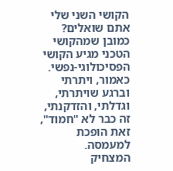הקושי השני שלי אתם שואלים?
כמובן שמהקושי הטכני מגיע הקושי הפסיכולוגי-נפשי.
כאמור, ויתרתי
וברגע שויתרתי, וגדלתי, והזדקנתי, זה כבר לא "חמוד", זאת הופכת למעמסה.
המצחיק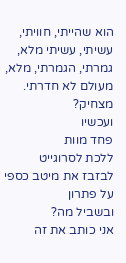הוא שהייתי, חוויתי, עשיתי, עשיתי מלא, גמרתי, הגמרתי, מלא, מעולם לא חדרתי. מצחיק?
ועכשיו
פחד מוות
ללכת לסרוגייט
לבזבז את מיטב כספי
על פתרון
ובשביל מה?
אני כותב את זה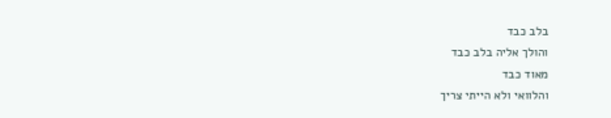בלב כבד
והולך אליה בלב כבד
מאוד כבד
והלוואי ולא הייתי צריך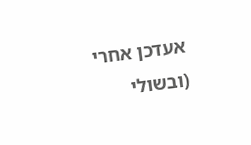אעדכן אחרי
(ובשולי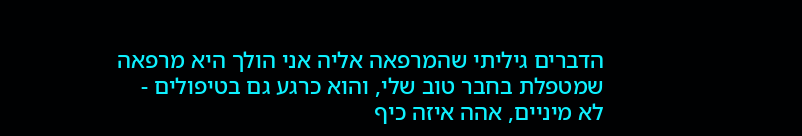הדברים גיליתי שהמרפאה אליה אני הולך היא מרפאה שמטפלת בחבר טוב שלי, והוא כרגע גם בטיפולים - לא מיניים, אהה איזה כיף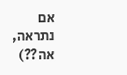אם נתראה, אה??)